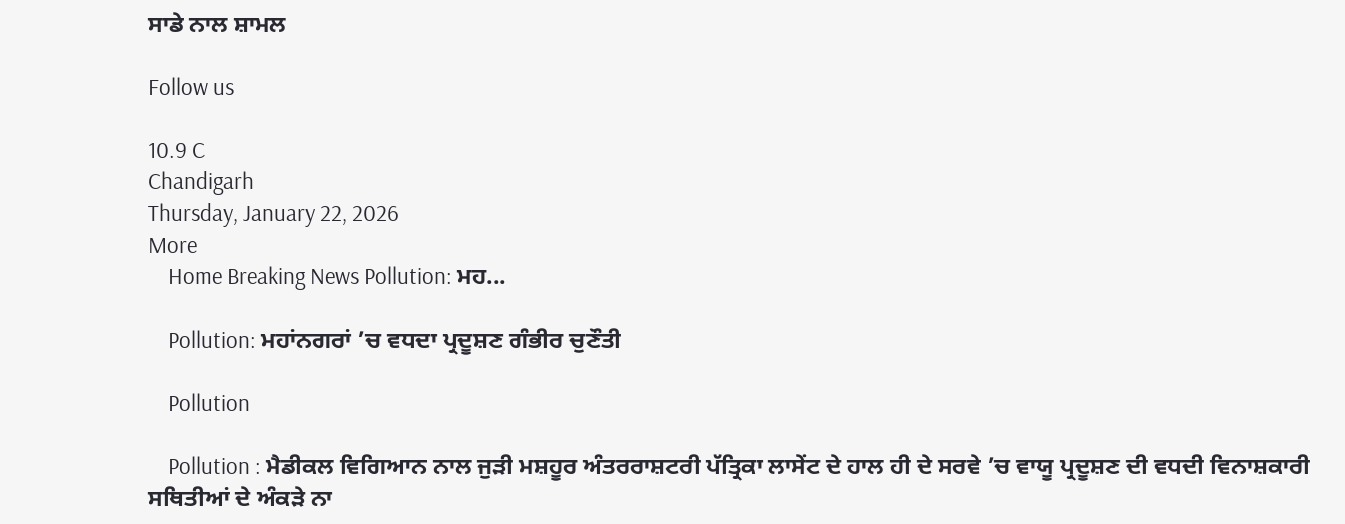ਸਾਡੇ ਨਾਲ ਸ਼ਾਮਲ

Follow us

10.9 C
Chandigarh
Thursday, January 22, 2026
More
    Home Breaking News Pollution: ਮਹ...

    Pollution: ਮਹਾਂਨਗਰਾਂ ’ਚ ਵਧਦਾ ਪ੍ਰਦੂਸ਼ਣ ਗੰਭੀਰ ਚੁਣੌਤੀ

    Pollution

    Pollution : ਮੈਡੀਕਲ ਵਿਗਿਆਨ ਨਾਲ ਜੁੜੀ ਮਸ਼ਹੂਰ ਅੰਤਰਰਾਸ਼ਟਰੀ ਪੱਤ੍ਰਿਕਾ ਲਾਸੇਂਟ ਦੇ ਹਾਲ ਹੀ ਦੇ ਸਰਵੇ ’ਚ ਵਾਯੂ ਪ੍ਰਦੂਸ਼ਣ ਦੀ ਵਧਦੀ ਵਿਨਾਸ਼ਕਾਰੀ ਸਥਿਤੀਆਂ ਦੇ ਅੰਕੜੇ ਨਾ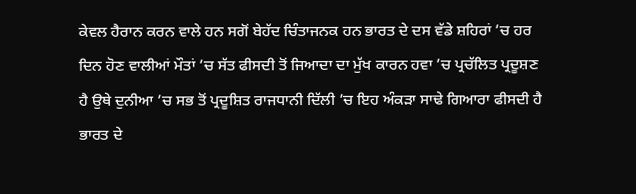ਕੇਵਲ ਹੈਰਾਨ ਕਰਨ ਵਾਲੇ ਹਨ ਸਗੋਂ ਬੇਹੱਦ ਚਿੰਤਾਜਨਕ ਹਨ ਭਾਰਤ ਦੇ ਦਸ ਵੱਡੇ ਸ਼ਹਿਰਾਂ ’ਚ ਹਰ ਦਿਨ ਹੋਣ ਵਾਲੀਆਂ ਮੌਤਾਂ ’ਚ ਸੱਤ ਫੀਸਦੀ ਤੋਂ ਜਿਆਦਾ ਦਾ ਮੁੱਖ ਕਾਰਨ ਹਵਾ ’ਚ ਪ੍ਰਚੱਲਿਤ ਪ੍ਰਦੂਸ਼ਣ ਹੈ ਉਥੇ ਦੁਨੀਆ ’ਚ ਸਭ ਤੋਂ ਪ੍ਰਦੂਸ਼ਿਤ ਰਾਜਧਾਨੀ ਦਿੱਲੀ ’ਚ ਇਹ ਅੰਕੜਾ ਸਾਢੇ ਗਿਆਰਾ ਫੀਸਦੀ ਹੈ ਭਾਰਤ ਦੇ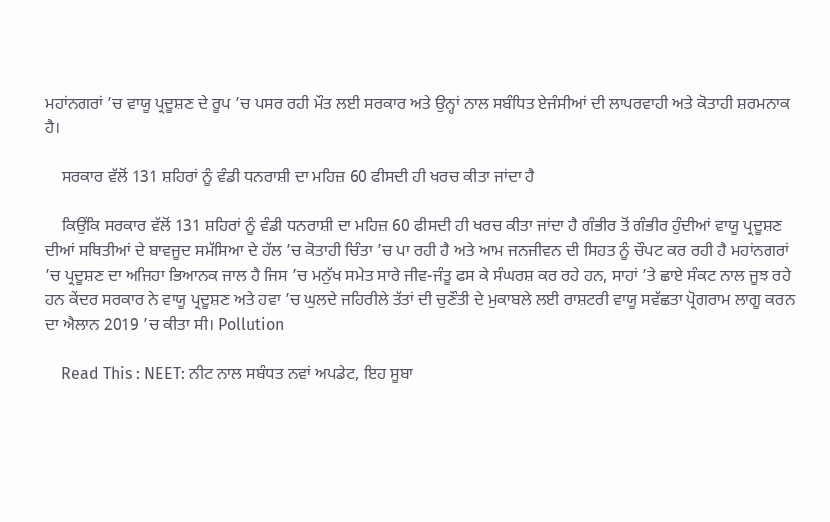ਮਹਾਂਨਗਰਾਂ ’ਚ ਵਾਯੂ ਪ੍ਰਦੂਸ਼ਣ ਦੇ ਰੂਪ ’ਚ ਪਸਰ ਰਹੀ ਮੌਤ ਲਈ ਸਰਕਾਰ ਅਤੇ ਉਨ੍ਹਾਂ ਨਾਲ ਸਬੰਧਿਤ ਏਜੰਸੀਆਂ ਦੀ ਲਾਪਰਵਾਹੀ ਅਤੇ ਕੋਤਾਹੀ ਸ਼ਰਮਨਾਕ ਹੈ।

    ਸਰਕਾਰ ਵੱਲੋਂ 131 ਸ਼ਹਿਰਾਂ ਨੂੰ ਵੰਡੀ ਧਨਰਾਸ਼ੀ ਦਾ ਮਹਿਜ਼ 60 ਫੀਸਦੀ ਹੀ ਖਰਚ ਕੀਤਾ ਜਾਂਦਾ ਹੈ

    ਕਿਉਂਕਿ ਸਰਕਾਰ ਵੱਲੋਂ 131 ਸ਼ਹਿਰਾਂ ਨੂੰ ਵੰਡੀ ਧਨਰਾਸ਼ੀ ਦਾ ਮਹਿਜ਼ 60 ਫੀਸਦੀ ਹੀ ਖਰਚ ਕੀਤਾ ਜਾਂਦਾ ਹੈ ਗੰਭੀਰ ਤੋਂ ਗੰਭੀਰ ਹੁੰਦੀਆਂ ਵਾਯੂ ਪ੍ਰਦੂਸ਼ਣ ਦੀਆਂ ਸਥਿਤੀਆਂ ਦੇ ਬਾਵਜੂਦ ਸਮੱਸਿਆ ਦੇ ਹੱਲ ’ਚ ਕੋਤਾਹੀ ਚਿੰਤਾ ’ਚ ਪਾ ਰਹੀ ਹੈ ਅਤੇ ਆਮ ਜਨਜੀਵਨ ਦੀ ਸਿਹਤ ਨੂੰ ਚੌਪਟ ਕਰ ਰਹੀ ਹੈ ਮਹਾਂਨਗਰਾਂ ’ਚ ਪ੍ਰਦੂਸ਼ਣ ਦਾ ਅਜਿਹਾ ਭਿਆਨਕ ਜਾਲ ਹੈ ਜਿਸ ’ਚ ਮਨੁੱਖ ਸਮੇਤ ਸਾਰੇ ਜੀਵ-ਜੰਤੂ ਫਸ ਕੇ ਸੰਘਰਸ਼ ਕਰ ਰਹੇ ਹਨ, ਸਾਹਾਂ ’ਤੇ ਛਾਏ ਸੰਕਟ ਨਾਲ ਜੂਝ ਰਹੇ ਹਨ ਕੇਂਦਰ ਸਰਕਾਰ ਨੇ ਵਾਯੂ ਪ੍ਰਦੂਸ਼ਣ ਅਤੇ ਹਵਾ ’ਚ ਘੁਲਦੇ ਜਹਿਰੀਲੇ ਤੱਤਾਂ ਦੀ ਚੁਣੌਤੀ ਦੇ ਮੁਕਾਬਲੇ ਲਈ ਰਾਸ਼ਟਰੀ ਵਾਯੂ ਸਵੱਛਤਾ ਪ੍ਰੋਗਰਾਮ ਲਾਗੂ ਕਰਨ ਦਾ ਐਲਾਨ 2019 ’ਚ ਕੀਤਾ ਸੀ। Pollution

    Read This : NEET: ਨੀਟ ਨਾਲ ਸਬੰਧਤ ਨਵਾਂ ਅਪਡੇਟ, ਇਹ ਸੂਬਾ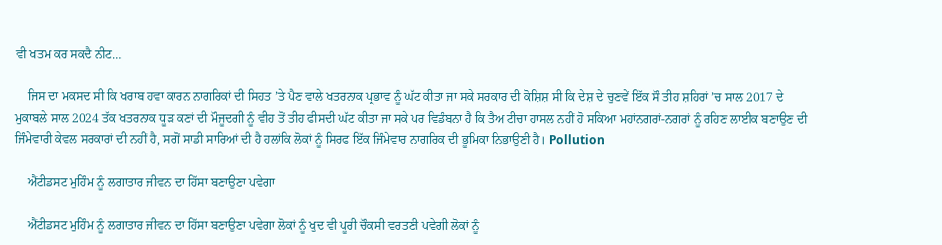ਵੀ ਖਤਮ ਕਰ ਸਕਦੈ ਨੀਟ…

    ਜਿਸ ਦਾ ਮਕਸਦ ਸੀ ਕਿ ਖਰਾਬ ਹਵਾ ਕਾਰਨ ਨਾਗਰਿਕਾਂ ਦੀ ਸਿਹਤ ’ਤੇ ਪੈਣ ਵਾਲੇ ਖਤਰਨਾਕ ਪ੍ਰਭਾਵ ਨੂੰ ਘੱਟ ਕੀਤਾ ਜਾ ਸਕੇ ਸਰਕਾਰ ਦੀ ਕੋਸ਼ਿਸ਼ ਸੀ ਕਿ ਦੇਸ਼ ਦੇ ਚੁਣਵੇਂ ਇੱਕ ਸੌ ਤੀਹ ਸ਼ਹਿਰਾਂ ’ਚ ਸਾਲ 2017 ਦੇ ਮੁਕਾਬਲੇ ਸਾਲ 2024 ਤੱਕ ਖਤਰਨਾਕ ਧੂੜ ਕਣਾਂ ਦੀ ਮੌਜੂਦਗੀ ਨੂੰ ਵੀਹ ਤੋਂ ਤੀਹ ਫੀਸਦੀ ਘੱਟ ਕੀਤਾ ਜਾ ਸਕੇ ਪਰ ਵਿਡੰਬਨਾ ਹੈ ਕਿ ਤੈਅ ਟੀਚਾ ਹਾਸਲ ਨਹੀਂ ਹੋ ਸਕਿਆ ਮਹਾਂਨਗਰਾਂ-ਨਗਰਾਂ ਨੂੰ ਰਹਿਣ ਲਾਈਕ ਬਣਾਉਣ ਦੀ ਜਿੰਮੇਵਾਰੀ ਕੇਵਲ ਸਰਕਾਰਾਂ ਦੀ ਨਹੀਂ ਹੈ, ਸਗੋਂ ਸਾਡੀ ਸਾਰਿਆਂ ਦੀ ਹੈ ਹਲਾਂਕਿ ਲੋਕਾਂ ਨੂੰ ਸਿਰਫ ਇੱਕ ਜਿੰਮੇਵਾਰ ਨਾਗਰਿਕ ਦੀ ਭੂਮਿਕਾ ਨਿਭਾਉਣੀ ਹੈ। Pollution

    ਐਂਟੀਡਸਟ ਮੁਹਿੰਮ ਨੂੰ ਲਗਾਤਾਰ ਜੀਵਨ ਦਾ ਹਿੱਸਾ ਬਣਾਉਣਾ ਪਵੇਗਾ

    ਐਂਟੀਡਸਟ ਮੁਹਿੰਮ ਨੂੰ ਲਗਾਤਾਰ ਜੀਵਨ ਦਾ ਹਿੱਸਾ ਬਣਾਉਣਾ ਪਵੇਗਾ ਲੋਕਾਂ ਨੂੰ ਖੁਦ ਵੀ ਪੂਰੀ ਚੌਕਸੀ ਵਰਤਣੀ ਪਵੇਗੀ ਲੋਕਾਂ ਨੂੰ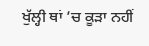ਖੁੱਲ੍ਹੀ ਥਾਂ ’ਚ ਕੂੜਾ ਨਹੀਂ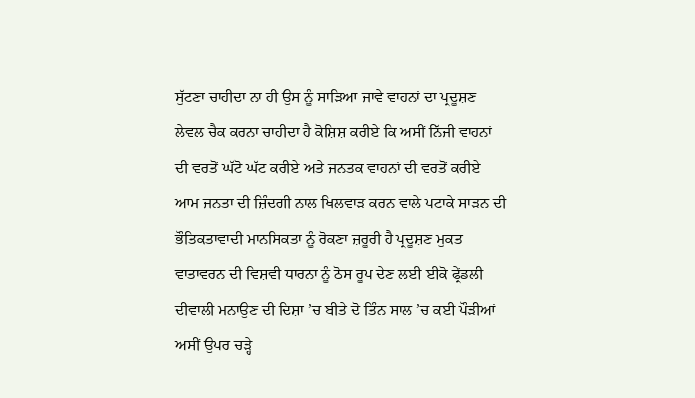ਸੁੱਟਣਾ ਚਾਹੀਦਾ ਨਾ ਹੀ ਉਸ ਨੂੰ ਸਾੜਿਆ ਜਾਵੇ ਵਾਹਨਾਂ ਦਾ ਪ੍ਰਦੂਸ਼ਣ ਲੇਵਲ ਚੈਕ ਕਰਨਾ ਚਾਹੀਦਾ ਹੈ ਕੋਸ਼ਿਸ਼ ਕਰੀਏ ਕਿ ਅਸੀਂ ਨਿੱਜੀ ਵਾਹਨਾਂ ਦੀ ਵਰਤੋਂ ਘੱਟੋ ਘੱਟ ਕਰੀਏ ਅਤੇ ਜਨਤਕ ਵਾਹਨਾਂ ਦੀ ਵਰਤੋਂ ਕਰੀਏ ਆਮ ਜਨਤਾ ਦੀ ਜ਼ਿੰਦਗੀ ਨਾਲ ਖਿਲਵਾੜ ਕਰਨ ਵਾਲੇ ਪਟਾਕੇ ਸਾੜਨ ਦੀ ਭੌਤਿਕਤਾਵਾਦੀ ਮਾਨਸਿਕਤਾ ਨੂੰ ਰੋਕਣਾ ਜ਼ਰੂਰੀ ਹੈ ਪ੍ਰਦੂਸ਼ਣ ਮੁਕਤ ਵਾਤਾਵਰਨ ਦੀ ਵਿਸ਼ਵੀ ਧਾਰਨਾ ਨੂੰ ਠੋਸ ਰੂਪ ਦੇਣ ਲਈ ਈਕੋ ਫ੍ਰੇਂਡਲੀ ਦੀਵਾਲੀ ਮਨਾਉਣ ਦੀ ਦਿਸ਼ਾ ’ਚ ਬੀਤੇ ਦੋ ਤਿੰਨ ਸਾਲ ’ਚ ਕਈ ਪੌੜੀਆਂ ਅਸੀਂ ਉਪਰ ਚੜ੍ਹੇ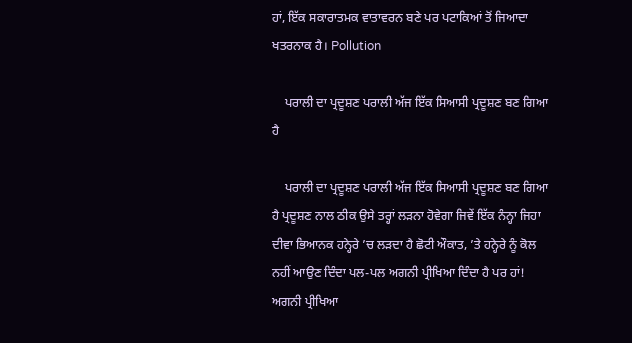ਹਾਂ, ਇੱਕ ਸਕਾਰਾਤਮਕ ਵਾਤਾਵਰਨ ਬਣੇ ਪਰ ਪਟਾਕਿਆਂ ਤੋਂ ਜਿਆਦਾ ਖਤਰਨਾਕ ਹੈ। Pollution

    ਪਰਾਲੀ ਦਾ ਪ੍ਰਦੂਸ਼ਣ ਪਰਾਲੀ ਅੱਜ ਇੱਕ ਸਿਆਸੀ ਪ੍ਰਦੂਸ਼ਣ ਬਣ ਗਿਆ ਹੈ

    ਪਰਾਲੀ ਦਾ ਪ੍ਰਦੂਸ਼ਣ ਪਰਾਲੀ ਅੱਜ ਇੱਕ ਸਿਆਸੀ ਪ੍ਰਦੂਸ਼ਣ ਬਣ ਗਿਆ ਹੈ ਪ੍ਰਦੂਸ਼ਣ ਨਾਲ ਠੀਕ ਉਸੇ ਤਰ੍ਹਾਂ ਲੜਨਾ ਹੋਵੇਗਾ ਜਿਵੇਂ ਇੱਕ ਨੰਨ੍ਹਾ ਜਿਹਾ ਦੀਵਾ ਭਿਆਨਕ ਹਨ੍ਹੇਰੇ ’ਚ ਲੜਦਾ ਹੈ ਛੋਟੀ ਔਕਾਤ, ’ਤੇ ਹਨ੍ਹੇਰੇ ਨੂੰ ਕੋਲ ਨਹੀਂ ਆਉਣ ਦਿੰਦਾ ਪਲ-ਪਲ ਅਗਨੀ ਪ੍ਰੀਖਿਆ ਦਿੰਦਾ ਹੈ ਪਰ ਹਾਂ! ਅਗਨੀ ਪ੍ਰੀਖਿਆ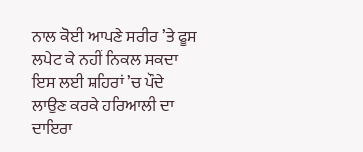ਨਾਲ ਕੋਈ ਆਪਣੇ ਸਰੀਰ ’ਤੇ ਫੂਸ ਲਪੇਟ ਕੇ ਨਹੀਂ ਨਿਕਲ ਸਕਦਾ ਇਸ ਲਈ ਸ਼ਹਿਰਾਂ ’ਚ ਪੌਦੇ ਲਾਉਣ ਕਰਕੇ ਹਰਿਆਲੀ ਦਾ ਦਾਇਰਾ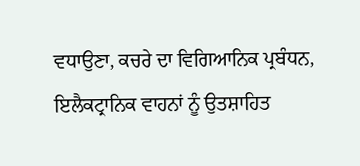ਵਧਾਉਣਾ, ਕਚਰੇ ਦਾ ਵਿਗਿਆਨਿਕ ਪ੍ਰਬੰਧਨ, ਇਲੈਕਟ੍ਰਾਨਿਕ ਵਾਹਨਾਂ ਨੂੰ ਉਤਸ਼ਾਹਿਤ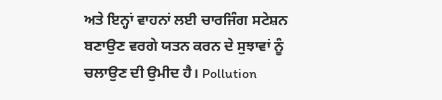ਅਤੇ ਇਨ੍ਹਾਂ ਵਾਹਨਾਂ ਲਈ ਚਾਰਜਿੰਗ ਸਟੇਸ਼ਨ ਬਣਾਉਣ ਵਰਗੇ ਯਤਨ ਕਰਨ ਦੇ ਸੁਝਾਵਾਂ ਨੂੰ ਚਲਾਉਣ ਦੀ ਉਮੀਦ ਹੈ। Pollution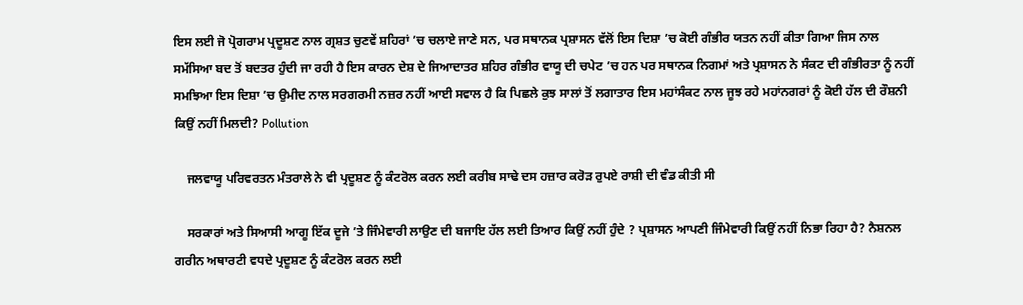ਇਸ ਲਈ ਜੋ ਪ੍ਰੋਗਰਾਮ ਪ੍ਰਦੂਸ਼ਣ ਨਾਲ ਗ੍ਰਸ਼ਤ ਚੁਣਵੇਂ ਸ਼ਹਿਰਾਂ ’ਚ ਚਲਾਏ ਜਾਣੇ ਸਨ, ਪਰ ਸਥਾਨਕ ਪ੍ਰਸ਼ਾਸਨ ਵੱਲੋਂ ਇਸ ਦਿਸ਼ਾ ’ਚ ਕੋਈ ਗੰਭੀਰ ਯਤਨ ਨਹੀਂ ਕੀਤਾ ਗਿਆ ਜਿਸ ਨਾਲ ਸਮੱਸਿਆ ਬਦ ਤੋਂ ਬਦਤਰ ਹੁੰਦੀ ਜਾ ਰਹੀ ਹੈ ਇਸ ਕਾਰਨ ਦੇਸ਼ ਦੇ ਜਿਆਦਾਤਰ ਸ਼ਹਿਰ ਗੰਭੀਰ ਵਾਯੂ ਦੀ ਚਪੇਟ ’ਚ ਹਨ ਪਰ ਸਥਾਨਕ ਨਿਗਮਾਂ ਅਤੇ ਪ੍ਰਸ਼ਾਸਨ ਨੇ ਸੰਕਟ ਦੀ ਗੰਭੀਰਤਾ ਨੂੰ ਨਹੀਂ ਸਮਝਿਆ ਇਸ ਦਿਸ਼ਾ ’ਚ ਉਮੀਦ ਨਾਲ ਸਰਗਰਮੀ ਨਜ਼ਰ ਨਹੀਂ ਆਈ ਸਵਾਲ ਹੈ ਕਿ ਪਿਛਲੇ ਕੁਝ ਸਾਲਾਂ ਤੋਂ ਲਗਾਤਾਰ ਇਸ ਮਹਾਂਸੰਕਟ ਨਾਲ ਜੂਝ ਰਹੇ ਮਹਾਂਨਗਰਾਂ ਨੂੰ ਕੋਈ ਹੱਲ ਦੀ ਰੌਸ਼ਨੀ ਕਿਉਂ ਨਹੀਂ ਮਿਲਦੀ? Pollution

    ਜਲਵਾਯੂ ਪਰਿਵਰਤਨ ਮੰਤਰਾਲੇ ਨੇ ਵੀ ਪ੍ਰਦੂਸ਼ਣ ਨੂੰ ਕੰਟਰੋਲ ਕਰਨ ਲਈ ਕਰੀਬ ਸਾਢੇ ਦਸ ਹਜ਼ਾਰ ਕਰੋੜ ਰੁਪਏ ਰਾਸ਼ੀ ਦੀ ਵੰਡ ਕੀਤੀ ਸੀ

    ਸਰਕਾਰਾਂ ਅਤੇ ਸਿਆਸੀ ਆਗੂ ਇੱਕ ਦੂਜੇ ’ਤੇ ਜਿੰਮੇਵਾਰੀ ਲਾਉਣ ਦੀ ਬਜਾਇ ਹੱਲ ਲਈ ਤਿਆਰ ਕਿਉਂ ਨਹੀਂ ਹੁੰਦੇ ? ਪ੍ਰਸ਼ਾਸਨ ਆਪਣੀ ਜਿੰਮੇਵਾਰੀ ਕਿਉਂ ਨਹੀਂ ਨਿਭਾ ਰਿਹਾ ਹੈ? ਨੈਸ਼ਨਲ ਗਰੀਨ ਅਥਾਰਟੀ ਵਧਦੇ ਪ੍ਰਦੂਸ਼ਣ ਨੂੰ ਕੰਟਰੋਲ ਕਰਨ ਲਈ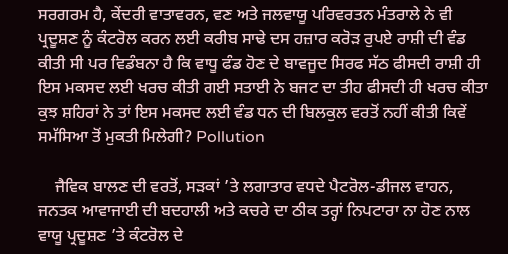ਸਰਗਰਮ ਹੈ, ਕੇਂਦਰੀ ਵਾਤਾਵਰਨ, ਵਣ ਅਤੇ ਜਲਵਾਯੂ ਪਰਿਵਰਤਨ ਮੰਤਰਾਲੇ ਨੇ ਵੀ ਪ੍ਰਦੂਸ਼ਣ ਨੂੰ ਕੰਟਰੋਲ ਕਰਨ ਲਈ ਕਰੀਬ ਸਾਢੇ ਦਸ ਹਜ਼ਾਰ ਕਰੋੜ ਰੁਪਏ ਰਾਸ਼ੀ ਦੀ ਵੰਡ ਕੀਤੀ ਸੀ ਪਰ ਵਿਡੰਬਨਾ ਹੈ ਕਿ ਵਾਧੂ ਫੰਡ ਹੋਣ ਦੇ ਬਾਵਜੂਦ ਸਿਰਫ ਸੱਠ ਫੀਸਦੀ ਰਾਸ਼ੀ ਹੀ ਇਸ ਮਕਸਦ ਲਈ ਖਰਚ ਕੀਤੀ ਗਈ ਸਤਾਈ ਨੇ ਬਜਟ ਦਾ ਤੀਹ ਫੀਸਦੀ ਹੀ ਖਰਚ ਕੀਤਾ ਕੁਝ ਸ਼ਹਿਰਾਂ ਨੇ ਤਾਂ ਇਸ ਮਕਸਦ ਲਈ ਵੰਡ ਧਨ ਦੀ ਬਿਲਕੁਲ ਵਰਤੋਂ ਨਹੀਂ ਕੀਤੀ ਕਿਵੇਂ ਸਮੱਸਿਆ ਤੋਂ ਮੁਕਤੀ ਮਿਲੇਗੀ? Pollution

    ਜੈਵਿਕ ਬਾਲਣ ਦੀ ਵਰਤੋਂ, ਸੜਕਾਂ ’ਤੇ ਲਗਾਤਾਰ ਵਧਦੇ ਪੈਟਰੋਲ-ਡੀਜਲ ਵਾਹਨ, ਜਨਤਕ ਆਵਾਜਾਈ ਦੀ ਬਦਹਾਲੀ ਅਤੇ ਕਚਰੇ ਦਾ ਠੀਕ ਤਰ੍ਹਾਂ ਨਿਪਟਾਰਾ ਨਾ ਹੋਣ ਨਾਲ ਵਾਯੂ ਪ੍ਰਦੂਸ਼ਣ ’ਤੇ ਕੰਟਰੋਲ ਦੇ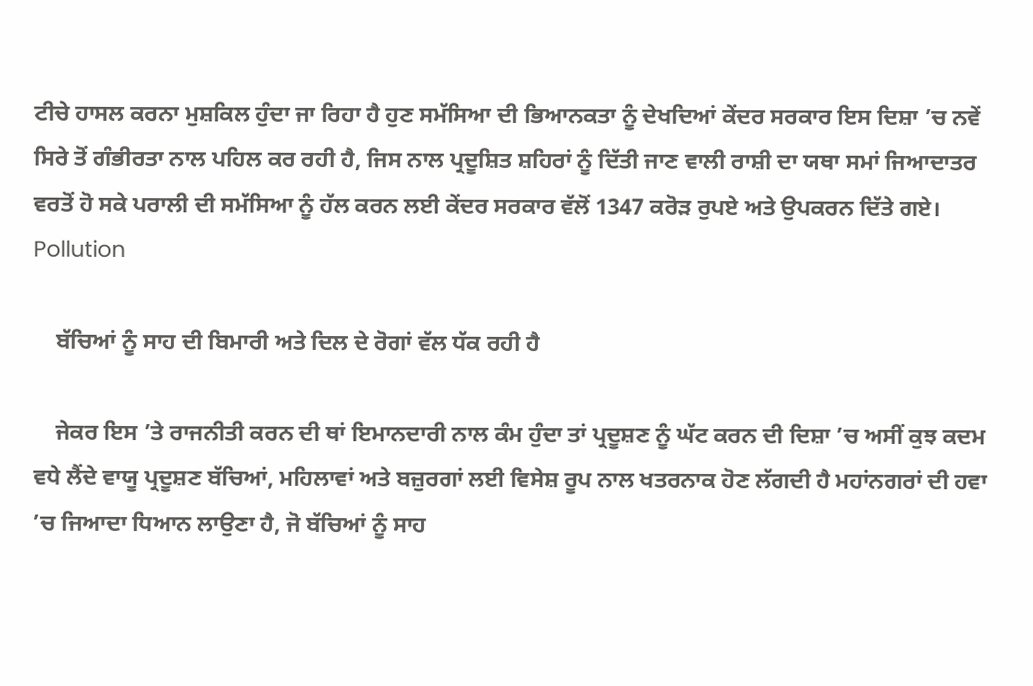ਟੀਚੇ ਹਾਸਲ ਕਰਨਾ ਮੁਸ਼ਕਿਲ ਹੁੰਦਾ ਜਾ ਰਿਹਾ ਹੈ ਹੁਣ ਸਮੱਸਿਆ ਦੀ ਭਿਆਨਕਤਾ ਨੂੰ ਦੇਖਦਿਆਂ ਕੇਂਦਰ ਸਰਕਾਰ ਇਸ ਦਿਸ਼ਾ ’ਚ ਨਵੇਂ ਸਿਰੇ ਤੋਂ ਗੰਭੀਰਤਾ ਨਾਲ ਪਹਿਲ ਕਰ ਰਹੀ ਹੈ, ਜਿਸ ਨਾਲ ਪ੍ਰਦੂਸ਼ਿਤ ਸ਼ਹਿਰਾਂ ਨੂੰ ਦਿੱਤੀ ਜਾਣ ਵਾਲੀ ਰਾਸ਼ੀ ਦਾ ਯਥਾ ਸਮਾਂ ਜਿਆਦਾਤਰ ਵਰਤੋਂ ਹੋ ਸਕੇ ਪਰਾਲੀ ਦੀ ਸਮੱਸਿਆ ਨੂੰ ਹੱਲ ਕਰਨ ਲਈ ਕੇਂਦਰ ਸਰਕਾਰ ਵੱਲੋਂ 1347 ਕਰੋੜ ਰੁਪਏ ਅਤੇ ਉਪਕਰਨ ਦਿੱਤੇ ਗਏ। Pollution

    ਬੱਚਿਆਂ ਨੂੰ ਸਾਹ ਦੀ ਬਿਮਾਰੀ ਅਤੇ ਦਿਲ ਦੇ ਰੋਗਾਂ ਵੱਲ ਧੱਕ ਰਹੀ ਹੈ

    ਜੇਕਰ ਇਸ ’ਤੇ ਰਾਜਨੀਤੀ ਕਰਨ ਦੀ ਥਾਂ ਇਮਾਨਦਾਰੀ ਨਾਲ ਕੰਮ ਹੁੰਦਾ ਤਾਂ ਪ੍ਰਦੂਸ਼ਣ ਨੂੰ ਘੱਟ ਕਰਨ ਦੀ ਦਿਸ਼ਾ ’ਚ ਅਸੀਂ ਕੁਝ ਕਦਮ ਵਧੇ ਲੈਂਦੇ ਵਾਯੂ ਪ੍ਰਦੂਸ਼ਣ ਬੱਚਿਆਂ, ਮਹਿਲਾਵਾਂ ਅਤੇ ਬਜ਼ੁਰਗਾਂ ਲਈ ਵਿਸੇਸ਼ ਰੂਪ ਨਾਲ ਖਤਰਨਾਕ ਹੋਣ ਲੱਗਦੀ ਹੈ ਮਹਾਂਨਗਰਾਂ ਦੀ ਹਵਾ ’ਚ ਜਿਆਦਾ ਧਿਆਨ ਲਾਉਣਾ ਹੈ, ਜੋ ਬੱਚਿਆਂ ਨੂੰ ਸਾਹ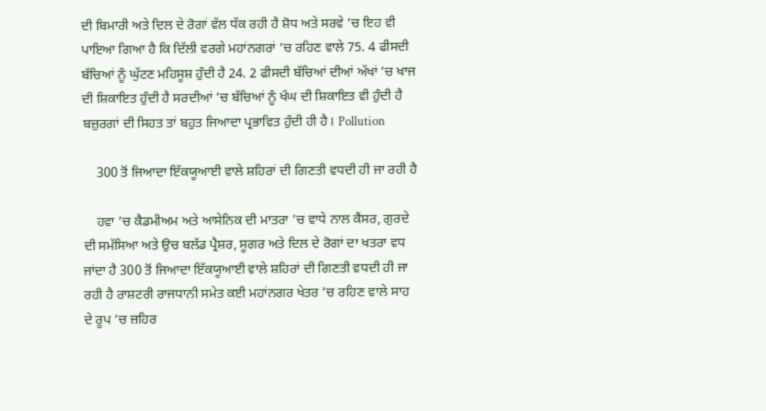ਦੀ ਬਿਮਾਰੀ ਅਤੇ ਦਿਲ ਦੇ ਰੋਗਾਂ ਵੱਲ ਧੱਕ ਰਹੀ ਹੈ ਸ਼ੋਧ ਅਤੇ ਸਰਵੇ ’ਚ ਇਹ ਵੀ ਪਾਇਆ ਗਿਆ ਹੈ ਕਿ ਦਿੱਲੀ ਵਰਗੇ ਮਹਾਂਨਗਰਾਂ ’ਚ ਰਹਿਣ ਵਾਲੇ 75. 4 ਫੀਸਦੀ ਬੱਚਿਆਂ ਨੂੰ ਘੁੱਟਣ ਮਹਿਸੂਸ਼ ਹੁੰਦੀ ਹੈ 24. 2 ਫੀਸਦੀ ਬੱਚਿਆਂ ਦੀਆਂ ਅੱਖਾਂ ’ਚ ਖਾਜ ਦੀ ਸ਼ਿਕਾਇਤ ਹੁੰਦੀ ਹੈ ਸਰਦੀਆਂ ’ਚ ਬੱਚਿਆਂ ਨੂੰ ਖੰਘ ਦੀ ਸ਼ਿਕਾਇਤ ਵੀ ਹੁੰਦੀ ਹੈ ਬਜ਼ੁਰਗਾਂ ਦੀ ਸਿਹਤ ਤਾਂ ਬਹੁਤ ਜਿਆਦਾ ਪ੍ਰਭਾਵਿਤ ਹੁੰਦੀ ਹੀ ਹੈ। Pollution

    300 ਤੋਂ ਜਿਆਦਾ ਇੱਕਯੂਆਈ ਵਾਲੇ ਸ਼ਹਿਰਾਂ ਦੀ ਗਿਣਤੀ ਵਧਦੀ ਹੀ ਜਾ ਰਹੀ ਹੈ

    ਹਵਾ ’ਚ ਕੈਡਮੀਅਮ ਅਤੇ ਆਸੇਨਿਕ ਦੀ ਮਾਤਰਾ ’ਚ ਵਾਧੇ ਨਾਲ ਕੈਂਸਰ, ਗੁਰਦੇ ਦੀ ਸਮੱਸਿਆ ਅਤੇ ਉਚ ਬਲੱਡ ਪ੍ਰੈਸ਼ਰ, ਸੂਗਰ ਅਤੇ ਦਿਲ ਦੇ ਰੋਗਾਂ ਦਾ ਖਤਰਾ ਵਧ ਜਾਂਦਾ ਹੈ 300 ਤੋਂ ਜਿਆਦਾ ਇੱਕਯੂਆਈ ਵਾਲੇ ਸ਼ਹਿਰਾਂ ਦੀ ਗਿਣਤੀ ਵਧਦੀ ਹੀ ਜਾ ਰਹੀ ਹੈ ਰਾਸ਼ਟਰੀ ਰਾਜਧਾਨੀ ਸਮੇਤ ਕਈ ਮਹਾਂਨਗਰ ਖੇਤਰ ’ਚ ਰਹਿਣ ਵਾਲੇ ਸਾਹ ਦੇ ਰੂਪ ’ਚ ਜ਼ਹਿਰ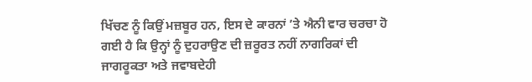ਖਿੱਚਣ ਨੂੰ ਕਿਉਂ ਮਜ਼ਬੂਰ ਹਨ, ਇਸ ਦੇ ਕਾਰਨਾਂ ’ਤੇ ਐਨੀ ਵਾਰ ਚਰਚਾ ਹੋ ਗਈ ਹੈ ਕਿ ਉਨ੍ਹਾਂ ਨੂੰ ਦੁਹਰਾਉਣ ਦੀ ਜ਼ਰੂਰਤ ਨਹੀਂ ਨਾਗਰਿਕਾਂ ਦੀ ਜਾਗਰੂਕਤਾ ਅਤੇ ਜਵਾਬਦੇਹੀ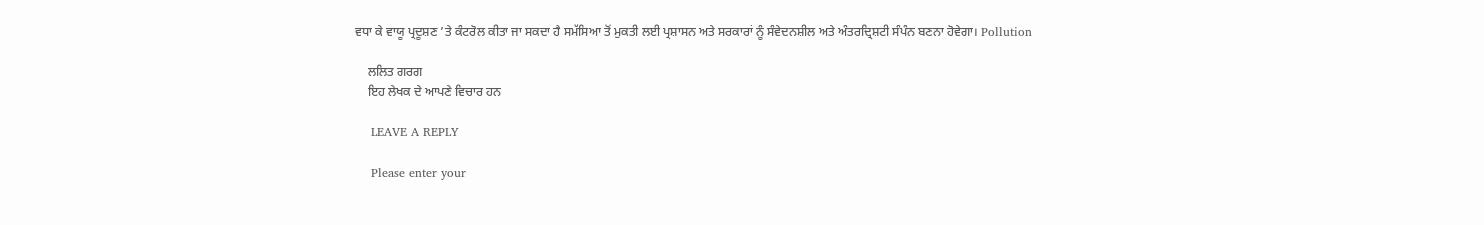ਵਧਾ ਕੇ ਵਾਯੂ ਪ੍ਰਦੂਸ਼ਣ ’ਤੇ ਕੰਟਰੋਲ ਕੀਤਾ ਜਾ ਸਕਦਾ ਹੈ ਸਮੱਸਿਆ ਤੋਂ ਮੁਕਤੀ ਲਈ ਪ੍ਰਸ਼ਾਸਨ ਅਤੇ ਸਰਕਾਰਾਂ ਨੂੰ ਸੰਵੇਦਨਸ਼ੀਲ ਅਤੇ ਅੰਤਰਦ੍ਰਿਸ਼ਟੀ ਸੰਪੰਨ ਬਣਨਾ ਹੋਵੇਗਾ। Pollution

    ਲਲਿਤ ਗਰਗ
    ਇਹ ਲੇਖਕ ਦੇ ਆਪਣੇ ਵਿਚਾਰ ਹਨ

    LEAVE A REPLY

    Please enter your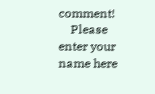comment!
    Please enter your name here